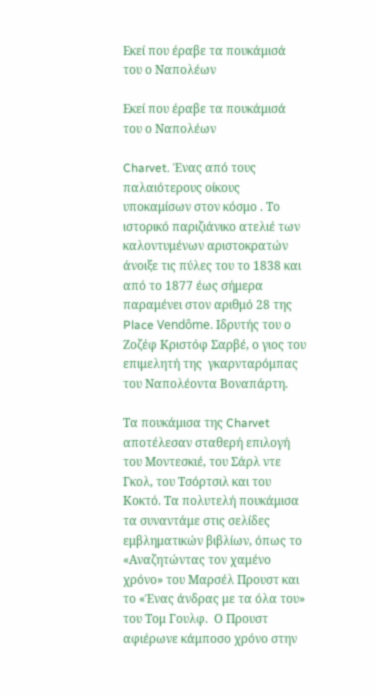Εκεί που έραβε τα πουκάμισά του ο Ναπολέων

Εκεί που έραβε τα πουκάμισά του ο Ναπολέων

Charvet. Ένας από τους παλαιότερους οίκους υποκαμίσων στον κόσμο . Το ιστορικό παριζιάνικο ατελιέ των καλοντυμένων αριστοκρατών άνοιξε τις πύλες του το 1838 και από το 1877 έως σήμερα παραμένει στον αριθμό 28 της Place Vendôme. Ιδρυτής του ο Ζοζέφ Κριστόφ Σαρβέ, ο γιος του επιμελητή της  γκαρνταρόμπας του Ναπολέοντα Βοναπάρτη.

Τα πουκάμισα της Charvet αποτέλεσαν σταθερή επιλογή του Μοντεσκιέ, του Σάρλ ντε Γκολ, του Τσόρτσιλ και του Κοκτό. Τα πολυτελή πουκάμισα τα συναντάμε στις σελίδες εμβληματικών βιβλίων, όπως το «Αναζητώντας τον χαμένο χρόνο» του Μαρσέλ Προυστ και το «Ένας άνδρας με τα όλα του» του Τομ Γουλφ.  Ο Προυστ αφιέρωνε κάμποσο χρόνο στην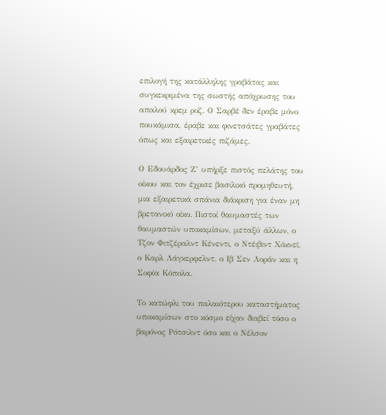επιλογή της κατάλληλης γραβάτας και συγκεκριμένα της σωστής απόχρωσης του απαλού κρεμ ροζ. Ο Σαρβέ δεν έραβε μόνο πουκάμισα, έραβε και φινετσάτες γραβάτες όπως και εξαιρετικές πιζάμες.

Ο Εδουάρδος Ζ’ υπήρξε πιστός πελάτης του οίκου και τον έχρισε βασιλικό προμηθευτή, μια εξαιρετικά σπάνια διάκριση για έναν μη βρετανικό οίκο. Πιστοί θαυμαστές των θαυμαστών υποκαμίσων, μεταξύ άλλων, ο Τζον Φιτζέραλντ Κένεντι, ο Ντέιβιντ Χόκνεϊ, ο Καρλ Λάγκερφελντ, ο Ιβ Σεν Λοράν και η Σοφία Κόπολα.

Το κατώφλι του παλαιότερου καταστήματος υποκαμίσων στο κόσμο είχαν διαβεί τόσο ο βαρόνος Ρότσιλντ όσο και ο Νέλσον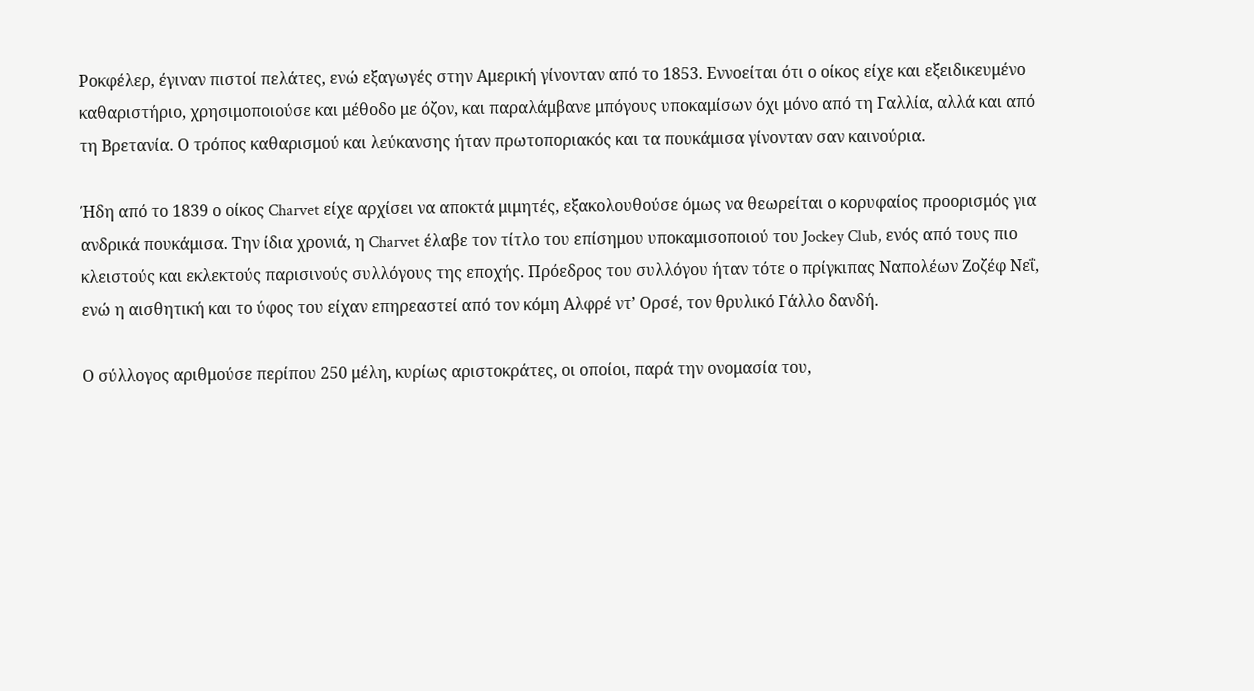Ροκφέλερ, έγιναν πιστοί πελάτες, ενώ εξαγωγές στην Αμερική γίνονταν από το 1853. Εννοείται ότι ο οίκος είχε και εξειδικευμένο καθαριστήριο, χρησιμοποιούσε και μέθοδο με όζον, και παραλάμβανε μπόγους υποκαμίσων όχι μόνο από τη Γαλλία, αλλά και από τη Βρετανία. Ο τρόπος καθαρισμού και λεύκανσης ήταν πρωτοποριακός και τα πουκάμισα γίνονταν σαν καινούρια.

Ήδη από το 1839 ο οίκος Charvet είχε αρχίσει να αποκτά μιμητές, εξακολουθούσε όμως να θεωρείται ο κορυφαίος προορισμός για ανδρικά πουκάμισα. Την ίδια χρονιά, η Charvet έλαβε τον τίτλο του επίσημου υποκαμισοποιού του Jockey Club, ενός από τους πιο κλειστούς και εκλεκτούς παρισινούς συλλόγους της εποχής. Πρόεδρος του συλλόγου ήταν τότε ο πρίγκιπας Ναπολέων Ζοζέφ Νεΐ, ενώ η αισθητική και το ύφος του είχαν επηρεαστεί από τον κόμη Αλφρέ ντ’ Ορσέ, τον θρυλικό Γάλλο δανδή.

Ο σύλλογος αριθμούσε περίπου 250 μέλη, κυρίως αριστοκράτες, οι οποίοι, παρά την ονομασία του,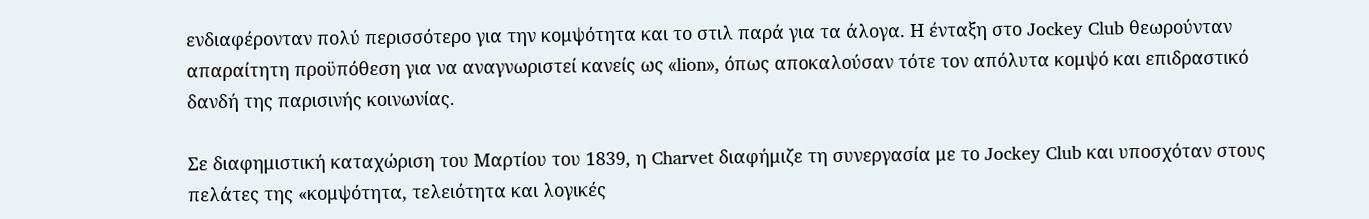ενδιαφέρονταν πολύ περισσότερο για την κομψότητα και το στιλ παρά για τα άλογα. Η ένταξη στο Jockey Club θεωρούνταν απαραίτητη προϋπόθεση για να αναγνωριστεί κανείς ως «lion», όπως αποκαλούσαν τότε τον απόλυτα κομψό και επιδραστικό δανδή της παρισινής κοινωνίας.

Σε διαφημιστική καταχώριση του Μαρτίου του 1839, η Charvet διαφήμιζε τη συνεργασία με το Jockey Club και υποσχόταν στους πελάτες της «κομψότητα, τελειότητα και λογικές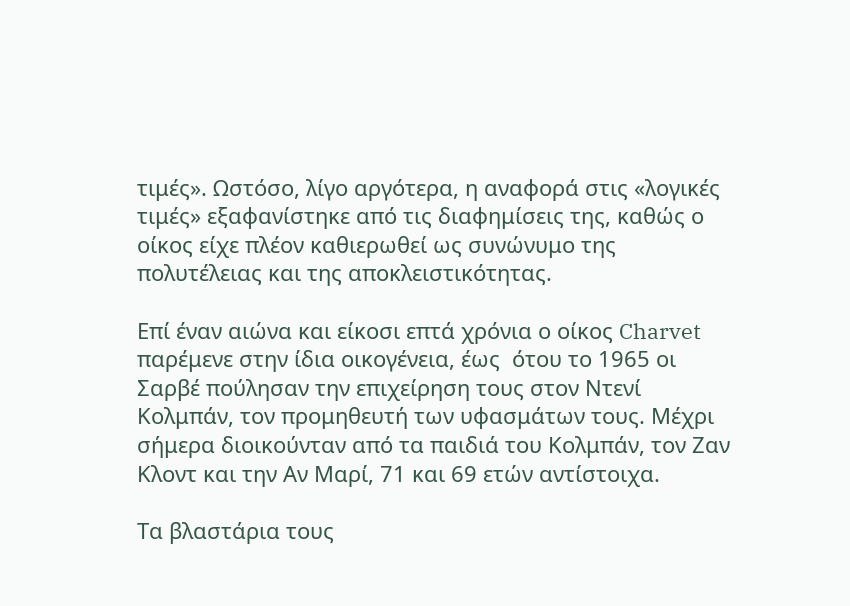τιμές». Ωστόσο, λίγο αργότερα, η αναφορά στις «λογικές τιμές» εξαφανίστηκε από τις διαφημίσεις της, καθώς ο οίκος είχε πλέον καθιερωθεί ως συνώνυμο της πολυτέλειας και της αποκλειστικότητας.

Επί έναν αιώνα και είκοσι επτά χρόνια ο οίκος Charvet παρέμενε στην ίδια οικογένεια, έως  ότου το 1965 οι Σαρβέ πούλησαν την επιχείρηση τους στον Ντενί Κολμπάν, τον προμηθευτή των υφασμάτων τους. Μέχρι σήμερα διοικούνταν από τα παιδιά του Κολμπάν, τον Ζαν Κλοντ και την Αν Μαρί, 71 και 69 ετών αντίστοιχα.

Τα βλαστάρια τους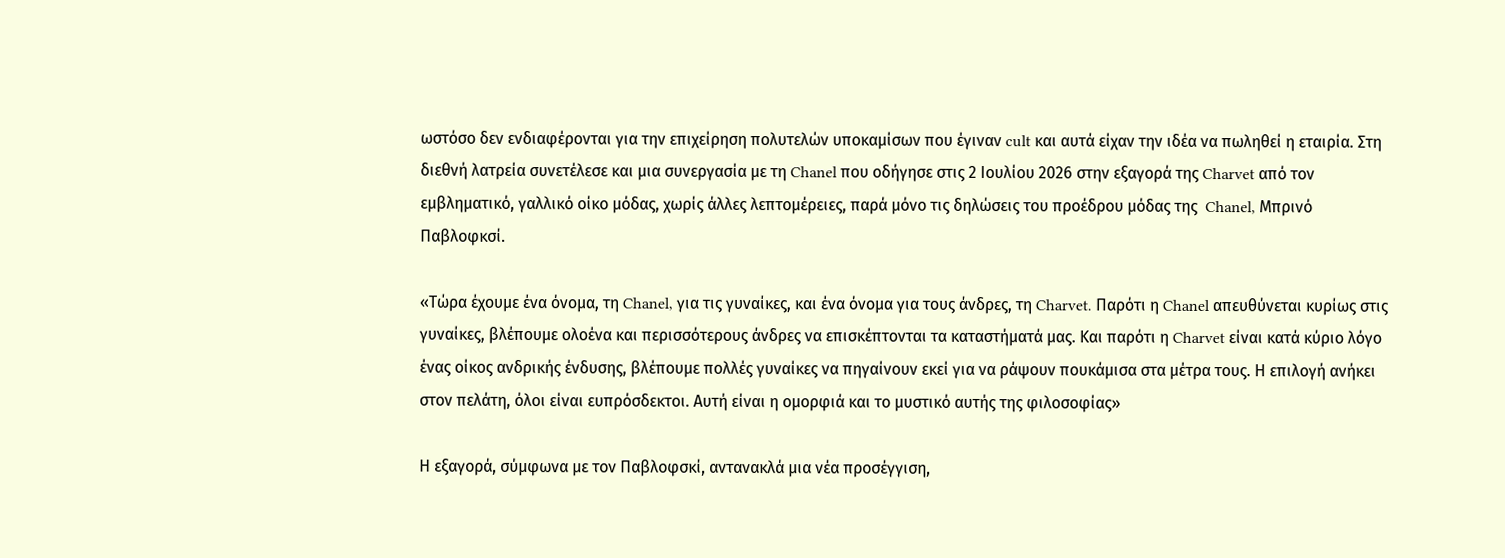ωστόσο δεν ενδιαφέρονται για την επιχείρηση πολυτελών υποκαμίσων που έγιναν cult και αυτά είχαν την ιδέα να πωληθεί η εταιρία. Στη διεθνή λατρεία συνετέλεσε και μια συνεργασία με τη Chanel που οδήγησε στις 2 Ιουλίου 2026 στην εξαγορά της Charvet από τον εμβληματικό, γαλλικό οίκο μόδας, χωρίς άλλες λεπτομέρειες, παρά μόνο τις δηλώσεις του προέδρου μόδας της  Chanel, Μπρινό Παβλοφκσί.

«Τώρα έχουμε ένα όνομα, τη Chanel, για τις γυναίκες, και ένα όνομα για τους άνδρες, τη Charvet. Παρότι η Chanel απευθύνεται κυρίως στις γυναίκες, βλέπουμε ολοένα και περισσότερους άνδρες να επισκέπτονται τα καταστήματά μας. Και παρότι η Charvet είναι κατά κύριο λόγο ένας οίκος ανδρικής ένδυσης, βλέπουμε πολλές γυναίκες να πηγαίνουν εκεί για να ράψουν πουκάμισα στα μέτρα τους. Η επιλογή ανήκει στον πελάτη, όλοι είναι ευπρόσδεκτοι. Αυτή είναι η ομορφιά και το μυστικό αυτής της φιλοσοφίας»

Η εξαγορά, σύμφωνα με τον Παβλοφσκί, αντανακλά μια νέα προσέγγιση,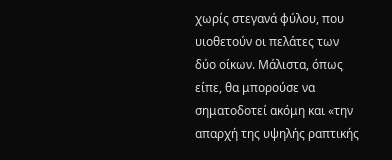χωρίς στεγανά φύλου, που υιοθετούν οι πελάτες των δύο οίκων. Μάλιστα, όπως είπε, θα μπορούσε να σηματοδοτεί ακόμη και «την απαρχή της υψηλής ραπτικής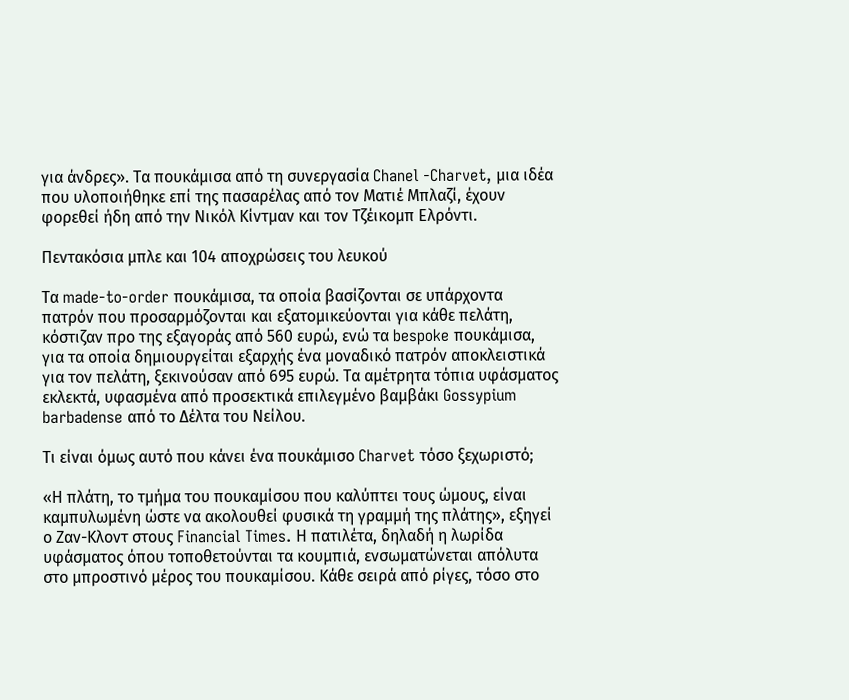για άνδρες». Τα πουκάμισα από τη συνεργασία Chanel -Charvet, μια ιδέα που υλοποιήθηκε επί της πασαρέλας από τον Ματιέ Μπλαζί, έχουν φορεθεί ήδη από την Νικόλ Κίντμαν και τον Τζέικομπ Ελρόντι.

Πεντακόσια μπλε και 104 αποχρώσεις του λευκού

Τα made-to-order πουκάμισα, τα οποία βασίζονται σε υπάρχοντα πατρόν που προσαρμόζονται και εξατομικεύονται για κάθε πελάτη, κόστιζαν προ της εξαγοράς από 560 ευρώ, ενώ τα bespoke πουκάμισα, για τα οποία δημιουργείται εξαρχής ένα μοναδικό πατρόν αποκλειστικά για τον πελάτη, ξεκινούσαν από 695 ευρώ. Τα αμέτρητα τόπια υφάσματος εκλεκτά, υφασμένα από προσεκτικά επιλεγμένο βαμβάκι Gossypium barbadense από το Δέλτα του Νείλου.

Τι είναι όμως αυτό που κάνει ένα πουκάμισο Charvet τόσο ξεχωριστό;

«Η πλάτη, το τμήμα του πουκαμίσου που καλύπτει τους ώμους, είναι καμπυλωμένη ώστε να ακολουθεί φυσικά τη γραμμή της πλάτης», εξηγεί ο Ζαν-Κλοντ στους Financial Times. Η πατιλέτα, δηλαδή η λωρίδα υφάσματος όπου τοποθετούνται τα κουμπιά, ενσωματώνεται απόλυτα στο μπροστινό μέρος του πουκαμίσου. Κάθε σειρά από ρίγες, τόσο στο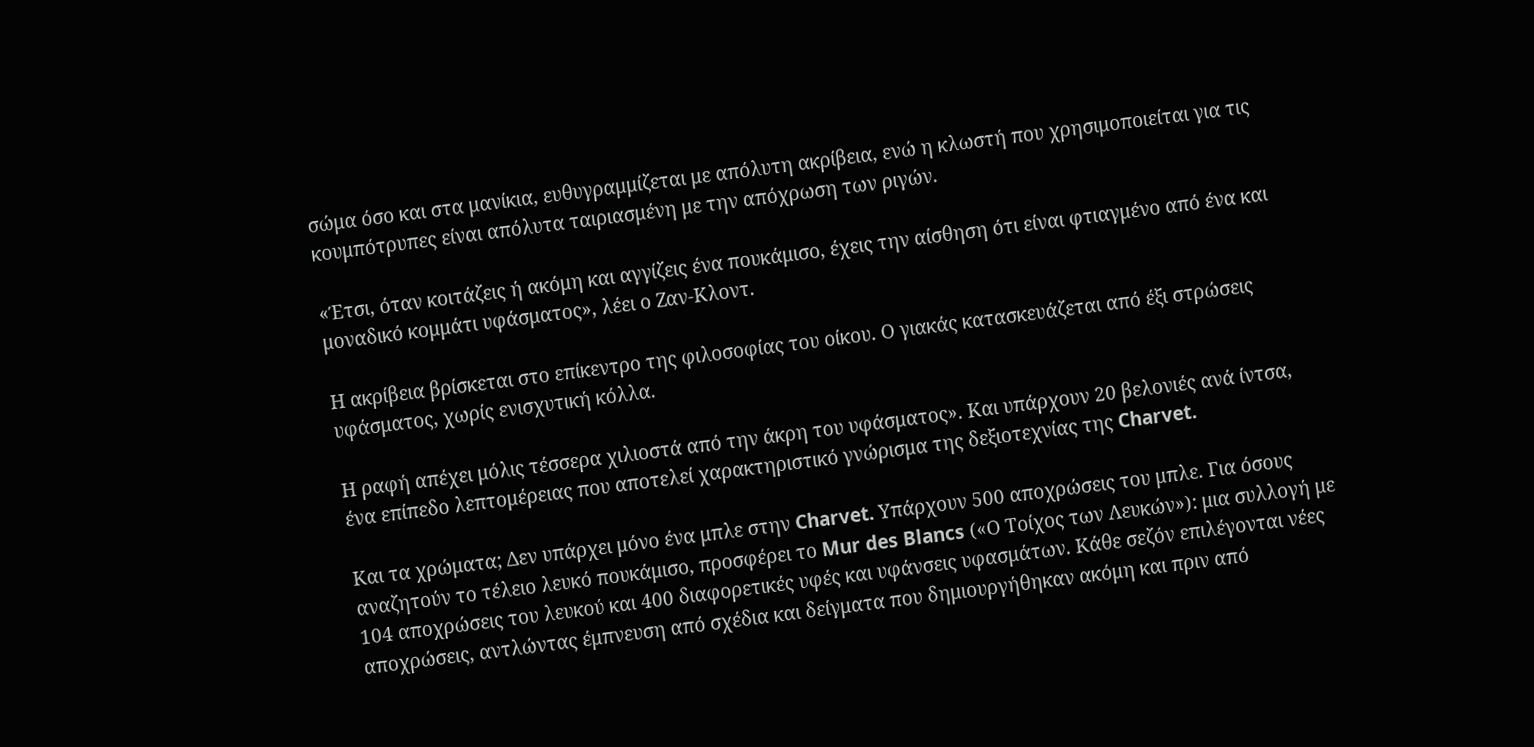σώμα όσο και στα μανίκια, ευθυγραμμίζεται με απόλυτη ακρίβεια, ενώ η κλωστή που χρησιμοποιείται για τις κουμπότρυπες είναι απόλυτα ταιριασμένη με την απόχρωση των ριγών.

«Έτσι, όταν κοιτάζεις ή ακόμη και αγγίζεις ένα πουκάμισο, έχεις την αίσθηση ότι είναι φτιαγμένο από ένα και μοναδικό κομμάτι υφάσματος», λέει ο Ζαν-Κλοντ.

Η ακρίβεια βρίσκεται στο επίκεντρο της φιλοσοφίας του οίκου. Ο γιακάς κατασκευάζεται από έξι στρώσεις υφάσματος, χωρίς ενισχυτική κόλλα.

Η ραφή απέχει μόλις τέσσερα χιλιοστά από την άκρη του υφάσματος». Και υπάρχουν 20 βελονιές ανά ίντσα, ένα επίπεδο λεπτομέρειας που αποτελεί χαρακτηριστικό γνώρισμα της δεξιοτεχνίας της Charvet.

Και τα χρώματα; Δεν υπάρχει μόνο ένα μπλε στην Charvet. Υπάρχουν 500 αποχρώσεις του μπλε. Για όσους αναζητούν το τέλειο λευκό πουκάμισο, προσφέρει το Mur des Blancs («Ο Τοίχος των Λευκών»): μια συλλογή με 104 αποχρώσεις του λευκού και 400 διαφορετικές υφές και υφάνσεις υφασμάτων. Κάθε σεζόν επιλέγονται νέες αποχρώσεις, αντλώντας έμπνευση από σχέδια και δείγματα που δημιουργήθηκαν ακόμη και πριν από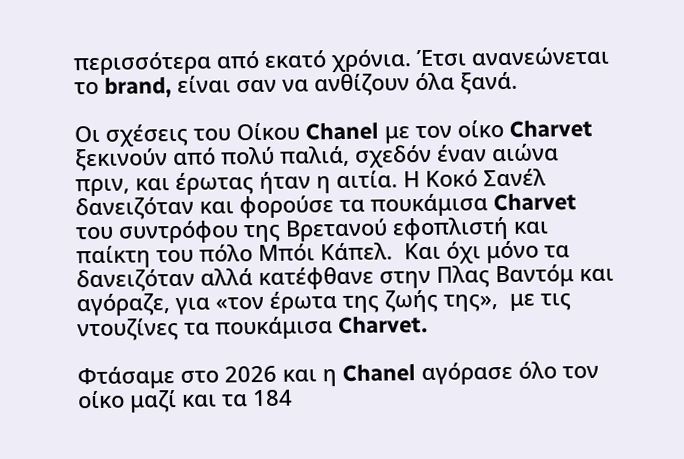περισσότερα από εκατό χρόνια. Έτσι ανανεώνεται το brand, είναι σαν να ανθίζουν όλα ξανά.

Οι σχέσεις του Οίκου Chanel με τον οίκο Charvet ξεκινούν από πολύ παλιά, σχεδόν έναν αιώνα πριν, και έρωτας ήταν η αιτία. Η Κοκό Σανέλ δανειζόταν και φορούσε τα πουκάμισα Charvet του συντρόφου της Βρετανού εφοπλιστή και παίκτη του πόλο Μπόι Κάπελ.  Και όχι μόνο τα δανειζόταν αλλά κατέφθανε στην Πλας Βαντόμ και αγόραζε, για «τον έρωτα της ζωής της»,  με τις ντουζίνες τα πουκάμισα Charvet.

Φτάσαμε στο 2026 και η Chanel αγόρασε όλο τον οίκο μαζί και τα 184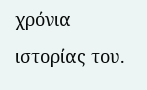χρόνια ιστορίας του.